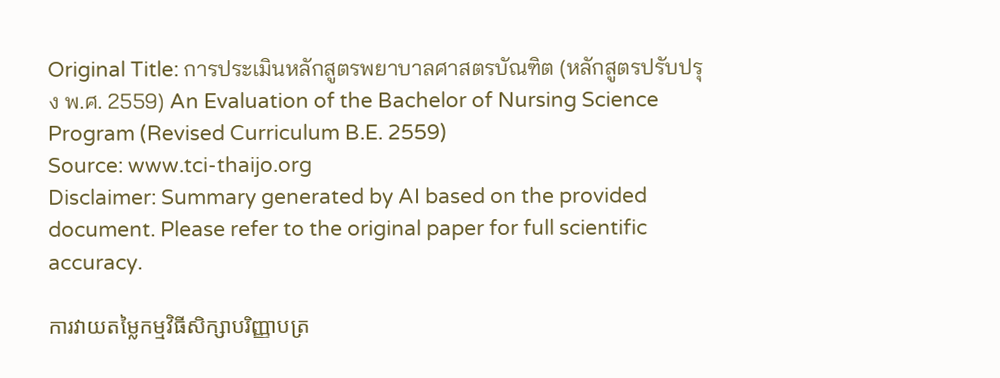Original Title: การประเมินหลักสูตรพยาบาลศาสตรบัณฑิต (หลักสูตรปรับปรุง พ.ศ. 2559) An Evaluation of the Bachelor of Nursing Science Program (Revised Curriculum B.E. 2559)
Source: www.tci-thaijo.org
Disclaimer: Summary generated by AI based on the provided document. Please refer to the original paper for full scientific accuracy.

ការវាយតម្លៃកម្មវិធីសិក្សាបរិញ្ញាបត្រ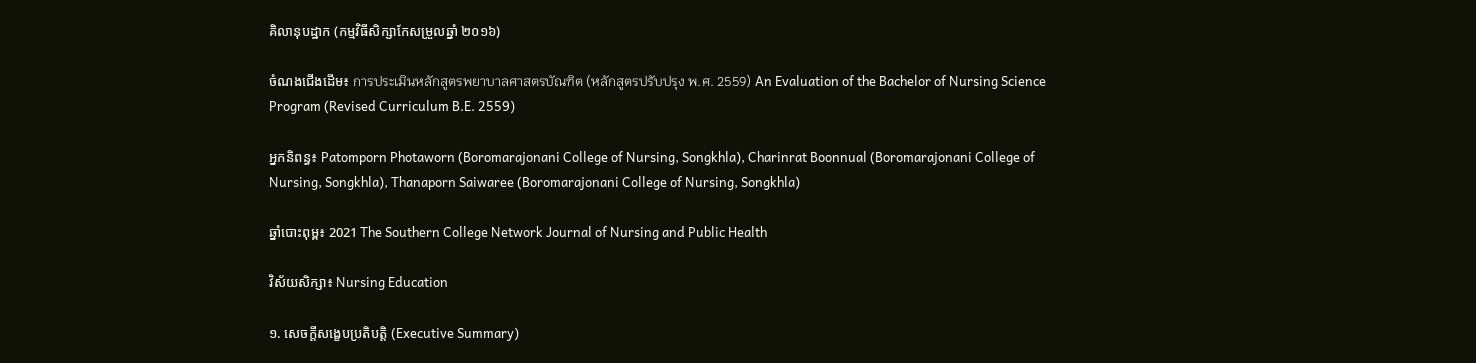គិលានុបដ្ឋាក (កម្មវិធីសិក្សាកែសម្រួលឆ្នាំ ២០១៦)

ចំណងជើងដើម៖ การประเมินหลักสูตรพยาบาลศาสตรบัณฑิต (หลักสูตรปรับปรุง พ.ศ. 2559) An Evaluation of the Bachelor of Nursing Science Program (Revised Curriculum B.E. 2559)

អ្នកនិពន្ធ៖ Patomporn Photaworn (Boromarajonani College of Nursing, Songkhla), Charinrat Boonnual (Boromarajonani College of Nursing, Songkhla), Thanaporn Saiwaree (Boromarajonani College of Nursing, Songkhla)

ឆ្នាំបោះពុម្ព៖ 2021 The Southern College Network Journal of Nursing and Public Health

វិស័យសិក្សា៖ Nursing Education

១. សេចក្តីសង្ខេបប្រតិបត្តិ (Executive Summary)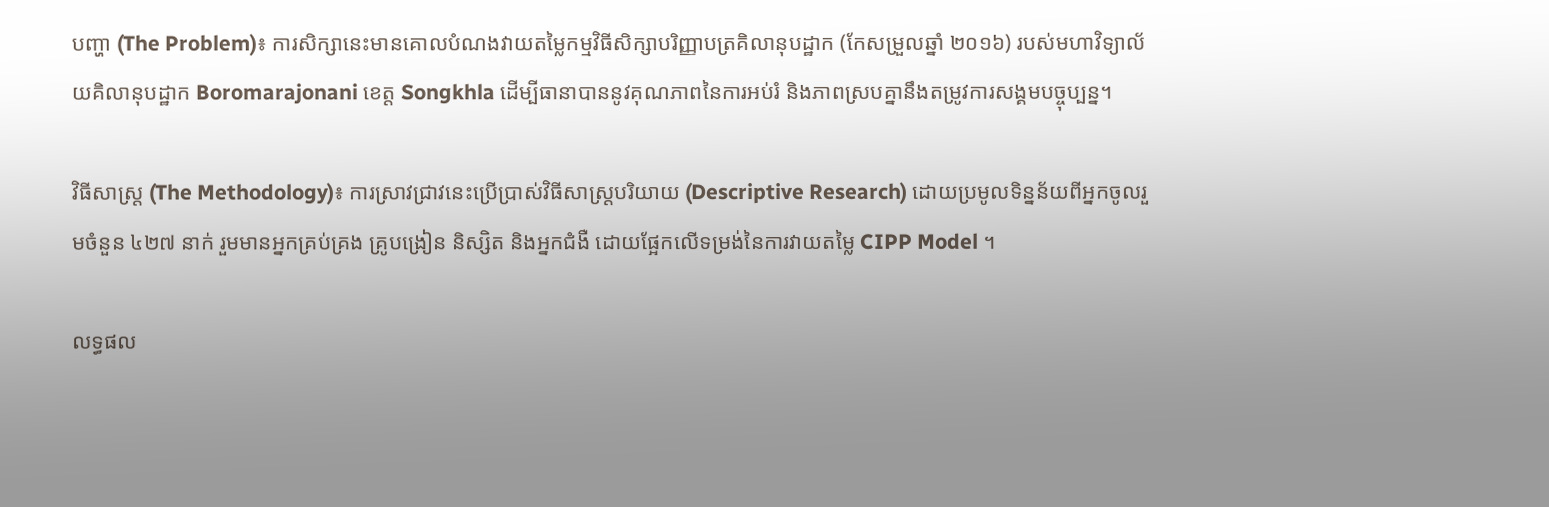បញ្ហា (The Problem)៖ ការសិក្សានេះមានគោលបំណងវាយតម្លៃកម្មវិធីសិក្សាបរិញ្ញាបត្រគិលានុបដ្ឋាក (កែសម្រួលឆ្នាំ ២០១៦) របស់មហាវិទ្យាល័យគិលានុបដ្ឋាក Boromarajonani ខេត្ត Songkhla ដើម្បីធានាបាននូវគុណភាពនៃការអប់រំ និងភាពស្របគ្នានឹងតម្រូវការសង្គមបច្ចុប្បន្ន។

វិធីសាស្ត្រ (The Methodology)៖ ការស្រាវជ្រាវនេះប្រើប្រាស់វិធីសាស្ត្របរិយាយ (Descriptive Research) ដោយប្រមូលទិន្នន័យពីអ្នកចូលរួមចំនួន ៤២៧ នាក់ រួមមានអ្នកគ្រប់គ្រង គ្រូបង្រៀន និស្សិត និងអ្នកជំងឺ ដោយផ្អែកលើទម្រង់នៃការវាយតម្លៃ CIPP Model ។

លទ្ធផល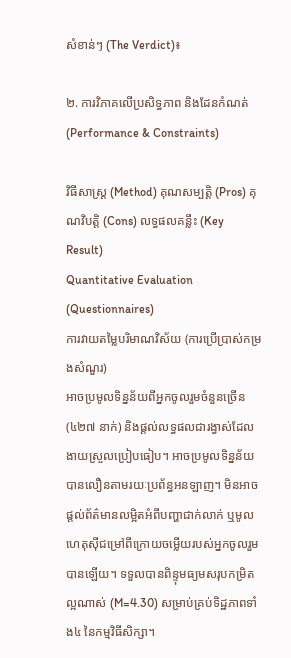សំខាន់ៗ (The Verdict)៖

២. ការវិភាគលើប្រសិទ្ធភាព និងដែនកំណត់ (Performance & Constraints)

វិធីសាស្ត្រ (Method) គុណសម្បត្តិ (Pros) គុណវិបត្តិ (Cons) លទ្ធផលគន្លឹះ (Key Result)
Quantitative Evaluation (Questionnaires)
ការវាយតម្លៃបរិមាណវិស័យ (ការប្រើប្រាស់កម្រងសំណួរ)
អាចប្រមូលទិន្នន័យពីអ្នកចូលរួមចំនួនច្រើន (៤២៧ នាក់) និងផ្តល់លទ្ធផលជារង្វាស់ដែលងាយស្រួលប្រៀបធៀប។ អាចប្រមូលទិន្នន័យបានលឿនតាមរយៈប្រព័ន្ធអនឡាញ។ មិនអាចផ្តល់ព័ត៌មានលម្អិតអំពីបញ្ហាជាក់លាក់ ឬមូលហេតុស៊ីជម្រៅពីក្រោយចម្លើយរបស់អ្នកចូលរួមបានឡើយ។ ទទួលបានពិន្ទុមធ្យមសរុបកម្រិតល្អណាស់ (M=4.30) សម្រាប់គ្រប់ទិដ្ឋភាពទាំង៤ នៃកម្មវិធីសិក្សា។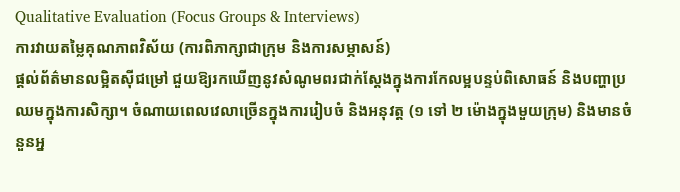Qualitative Evaluation (Focus Groups & Interviews)
ការវាយតម្លៃគុណភាពវិស័យ (ការពិភាក្សាជាក្រុម និងការសម្ភាសន៍)
ផ្តល់ព័ត៌មានលម្អិតស៊ីជម្រៅ ជួយឱ្យរកឃើញនូវសំណូមពរជាក់ស្តែងក្នុងការកែលម្អបន្ទប់ពិសោធន៍ និងបញ្ហាប្រឈមក្នុងការសិក្សា។ ចំណាយពេលវេលាច្រើនក្នុងការរៀបចំ និងអនុវត្ត (១ ទៅ ២ ម៉ោងក្នុងមួយក្រុម) និងមានចំនួនអ្ន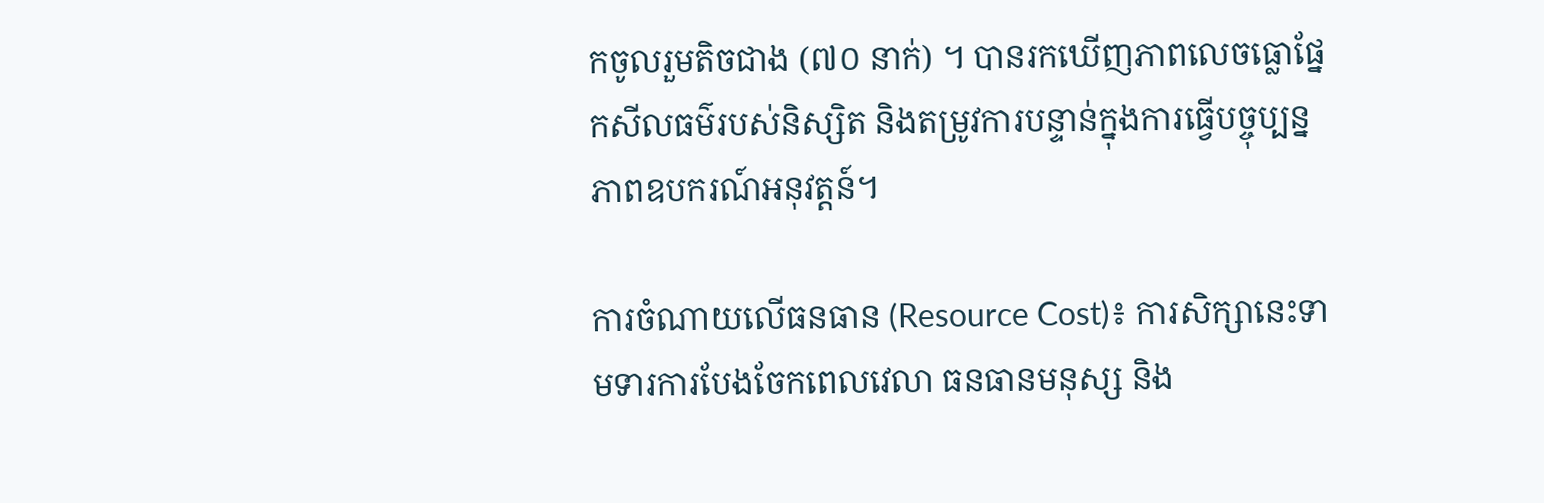កចូលរួមតិចជាង (៧០ នាក់) ។ បានរកឃើញភាពលេចធ្លោផ្នែកសីលធម៌របស់និស្សិត និងតម្រូវការបន្ទាន់ក្នុងការធ្វើបច្ចុប្បន្នភាពឧបករណ៍អនុវត្តន៍។

ការចំណាយលើធនធាន (Resource Cost)៖ ការសិក្សានេះទាមទារការបែងចែកពេលវេលា ធនធានមនុស្ស និង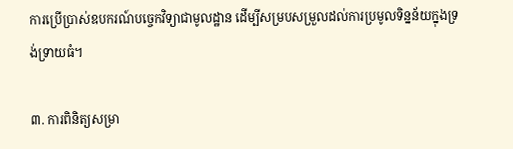ការប្រើប្រាស់ឧបករណ៍បច្ចេកវិទ្យាជាមូលដ្ឋាន ដើម្បីសម្របសម្រួលដល់ការប្រមូលទិន្នន័យក្នុងទ្រង់ទ្រាយធំ។

៣. ការពិនិត្យសម្រា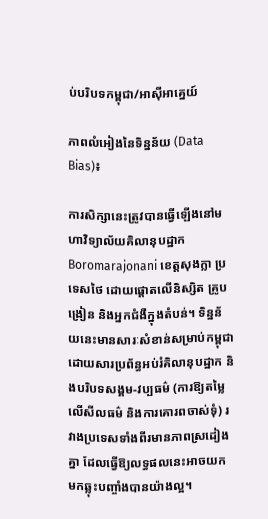ប់បរិបទកម្ពុជា/អាស៊ីអាគ្នេយ៍

ភាពលំអៀងនៃទិន្នន័យ (Data Bias)៖

ការសិក្សានេះត្រូវបានធ្វើឡើងនៅមហាវិទ្យាល័យគិលានុបដ្ឋាក Boromarajonani ខេត្តសុងក្លា ប្រទេសថៃ ដោយផ្តោតលើនិស្សិត គ្រូបង្រៀន និងអ្នកជំងឺក្នុងតំបន់។ ទិន្នន័យនេះមានសារៈសំខាន់សម្រាប់កម្ពុជា ដោយសារប្រព័ន្ធអប់រំគិលានុបដ្ឋាក និងបរិបទសង្គម-វប្បធម៌ (ការឱ្យតម្លៃលើសីលធម៌ និងការគោរពចាស់ទុំ) រវាងប្រទេសទាំងពីរមានភាពស្រដៀងគ្នា ដែលធ្វើឱ្យលទ្ធផលនេះអាចយកមកឆ្លុះបញ្ចាំងបានយ៉ាងល្អ។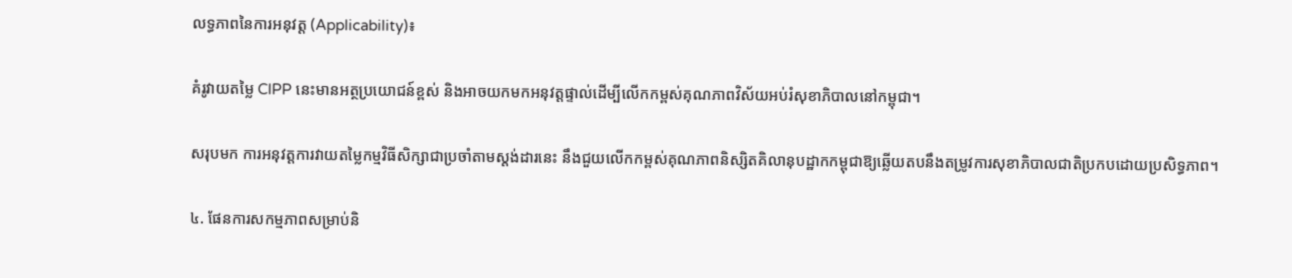លទ្ធភាពនៃការអនុវត្ត (Applicability)៖

គំរូវាយតម្លៃ CIPP នេះមានអត្ថប្រយោជន៍ខ្ពស់ និងអាចយកមកអនុវត្តផ្ទាល់ដើម្បីលើកកម្ពស់គុណភាពវិស័យអប់រំសុខាភិបាលនៅកម្ពុជា។

សរុបមក ការអនុវត្តការវាយតម្លៃកម្មវិធីសិក្សាជាប្រចាំតាមស្តង់ដារនេះ នឹងជួយលើកកម្ពស់គុណភាពនិស្សិតគិលានុបដ្ឋាកកម្ពុជាឱ្យឆ្លើយតបនឹងតម្រូវការសុខាភិបាលជាតិប្រកបដោយប្រសិទ្ធភាព។

៤. ផែនការសកម្មភាពសម្រាប់និ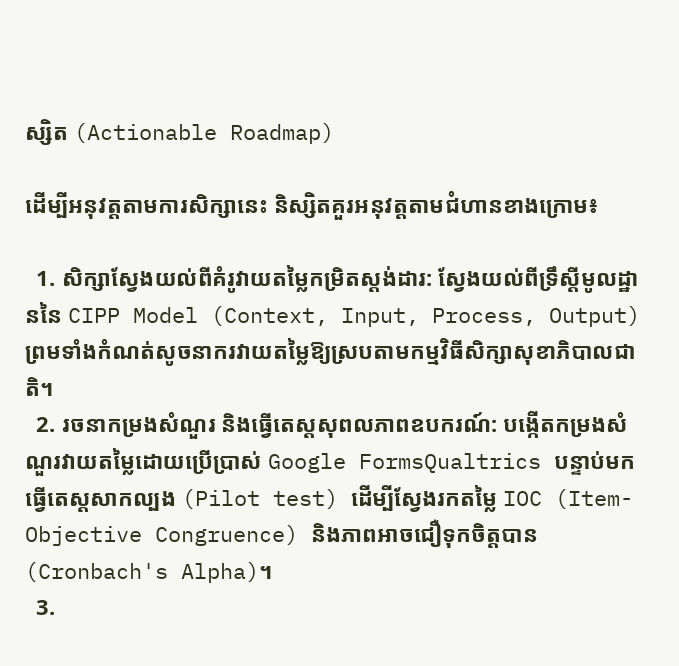ស្សិត (Actionable Roadmap)

ដើម្បីអនុវត្តតាមការសិក្សានេះ និស្សិតគួរអនុវត្តតាមជំហានខាងក្រោម៖

  1. សិក្សាស្វែងយល់ពីគំរូវាយតម្លៃកម្រិតស្តង់ដារ: ស្វែងយល់ពីទ្រឹស្តីមូលដ្ឋាននៃ CIPP Model (Context, Input, Process, Output) ព្រមទាំងកំណត់សូចនាករវាយតម្លៃឱ្យស្របតាមកម្មវិធីសិក្សាសុខាភិបាលជាតិ។
  2. រចនាកម្រងសំណួរ និងធ្វើតេស្តសុពលភាពឧបករណ៍: បង្កើតកម្រងសំណួរវាយតម្លៃដោយប្រើប្រាស់ Google FormsQualtrics បន្ទាប់មកធ្វើតេស្តសាកល្បង (Pilot test) ដើម្បីស្វែងរកតម្លៃ IOC (Item-Objective Congruence) និងភាពអាចជឿទុកចិត្តបាន (Cronbach's Alpha)។
  3.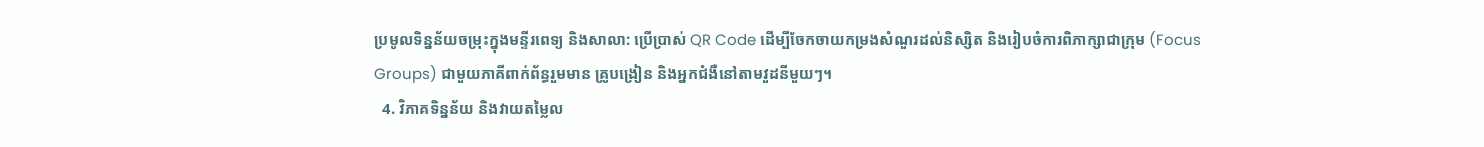ប្រមូលទិន្នន័យចម្រុះក្នុងមន្ទីរពេទ្យ និងសាលា: ប្រើប្រាស់ QR Code ដើម្បីចែកចាយកម្រងសំណួរដល់និស្សិត និងរៀបចំការពិភាក្សាជាក្រុម (Focus Groups) ជាមួយភាគីពាក់ព័ន្ធរួមមាន គ្រូបង្រៀន និងអ្នកជំងឺនៅតាមវួដនីមួយៗ។
  4. វិភាគទិន្នន័យ និងវាយតម្លៃល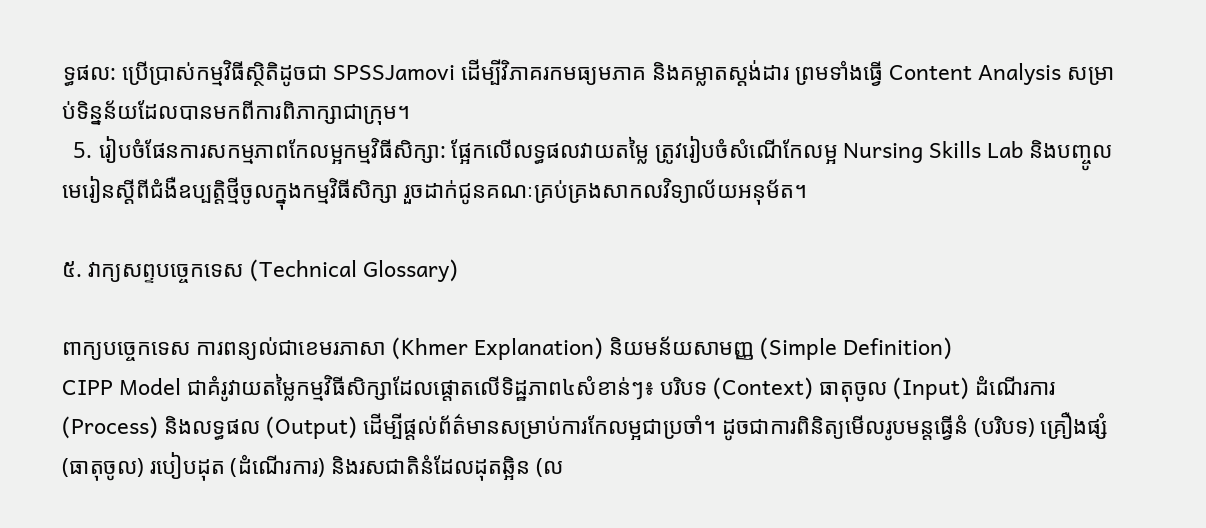ទ្ធផល: ប្រើប្រាស់កម្មវិធីស្ថិតិដូចជា SPSSJamovi ដើម្បីវិភាគរកមធ្យមភាគ និងគម្លាតស្តង់ដារ ព្រមទាំងធ្វើ Content Analysis សម្រាប់ទិន្នន័យដែលបានមកពីការពិភាក្សាជាក្រុម។
  5. រៀបចំផែនការសកម្មភាពកែលម្អកម្មវិធីសិក្សា: ផ្អែកលើលទ្ធផលវាយតម្លៃ ត្រូវរៀបចំសំណើកែលម្អ Nursing Skills Lab និងបញ្ចូលមេរៀនស្តីពីជំងឺឧប្បត្តិថ្មីចូលក្នុងកម្មវិធីសិក្សា រួចដាក់ជូនគណៈគ្រប់គ្រងសាកលវិទ្យាល័យអនុម័ត។

៥. វាក្យសព្ទបច្ចេកទេស (Technical Glossary)

ពាក្យបច្ចេកទេស ការពន្យល់ជាខេមរភាសា (Khmer Explanation) និយមន័យសាមញ្ញ (Simple Definition)
CIPP Model ជាគំរូវាយតម្លៃកម្មវិធីសិក្សាដែលផ្តោតលើទិដ្ឋភាព៤សំខាន់ៗ៖ បរិបទ (Context) ធាតុចូល (Input) ដំណើរការ (Process) និងលទ្ធផល (Output) ដើម្បីផ្តល់ព័ត៌មានសម្រាប់ការកែលម្អជាប្រចាំ។ ដូចជាការពិនិត្យមើលរូបមន្តធ្វើនំ (បរិបទ) គ្រឿងផ្សំ (ធាតុចូល) របៀបដុត (ដំណើរការ) និងរសជាតិនំដែលដុតឆ្អិន (ល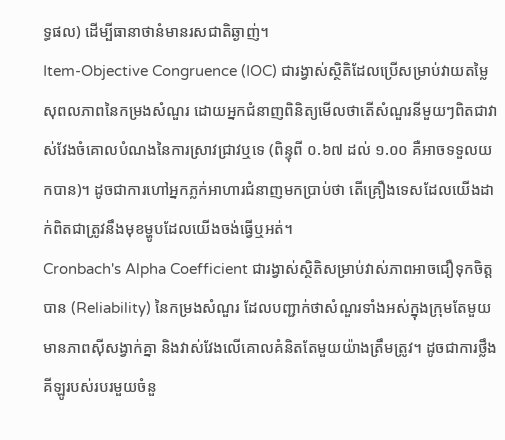ទ្ធផល) ដើម្បីធានាថានំមានរសជាតិឆ្ងាញ់។
Item-Objective Congruence (IOC) ជារង្វាស់ស្ថិតិដែលប្រើសម្រាប់វាយតម្លៃសុពលភាពនៃកម្រងសំណួរ ដោយអ្នកជំនាញពិនិត្យមើលថាតើសំណួរនីមួយៗពិតជាវាស់វែងចំគោលបំណងនៃការស្រាវជ្រាវឬទេ (ពិន្ទុពី ០.៦៧ ដល់ ១.០០ គឺអាចទទួលយកបាន)។ ដូចជាការហៅអ្នកភ្លក់អាហារជំនាញមកប្រាប់ថា តើគ្រឿងទេសដែលយើងដាក់ពិតជាត្រូវនឹងមុខម្ហូបដែលយើងចង់ធ្វើឬអត់។
Cronbach's Alpha Coefficient ជារង្វាស់ស្ថិតិសម្រាប់វាស់ភាពអាចជឿទុកចិត្តបាន (Reliability) នៃកម្រងសំណួរ ដែលបញ្ជាក់ថាសំណួរទាំងអស់ក្នុងក្រុមតែមួយមានភាពស៊ីសង្វាក់គ្នា និងវាស់វែងលើគោលគំនិតតែមួយយ៉ាងត្រឹមត្រូវ។ ដូចជាការថ្លឹងគីឡូរបស់របរមួយចំនួ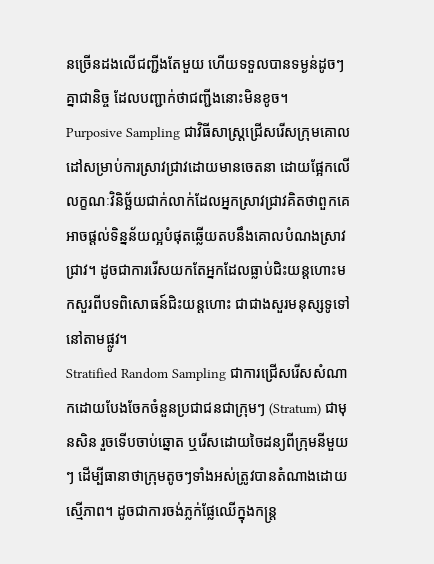នច្រើនដងលើជញ្ជីងតែមួយ ហើយទទួលបានទម្ងន់ដូចៗគ្នាជានិច្ច ដែលបញ្ជាក់ថាជញ្ជីងនោះមិនខូច។
Purposive Sampling ជាវិធីសាស្ត្រជ្រើសរើសក្រុមគោលដៅសម្រាប់ការស្រាវជ្រាវដោយមានចេតនា ដោយផ្អែកលើលក្ខណៈវិនិច្ឆ័យជាក់លាក់ដែលអ្នកស្រាវជ្រាវគិតថាពួកគេអាចផ្តល់ទិន្នន័យល្អបំផុតឆ្លើយតបនឹងគោលបំណងស្រាវជ្រាវ។ ដូចជាការរើសយកតែអ្នកដែលធ្លាប់ជិះយន្តហោះមកសួរពីបទពិសោធន៍ជិះយន្តហោះ ជាជាងសួរមនុស្សទូទៅនៅតាមផ្លូវ។
Stratified Random Sampling ជាការជ្រើសរើសសំណាកដោយបែងចែកចំនួនប្រជាជនជាក្រុមៗ (Stratum) ជាមុនសិន រួចទើបចាប់ឆ្នោត ឬរើសដោយចៃដន្យពីក្រុមនីមួយៗ ដើម្បីធានាថាក្រុមតូចៗទាំងអស់ត្រូវបានតំណាងដោយស្មើភាព។ ដូចជាការចង់ភ្លក់ផ្លែឈើក្នុងកន្ត្រ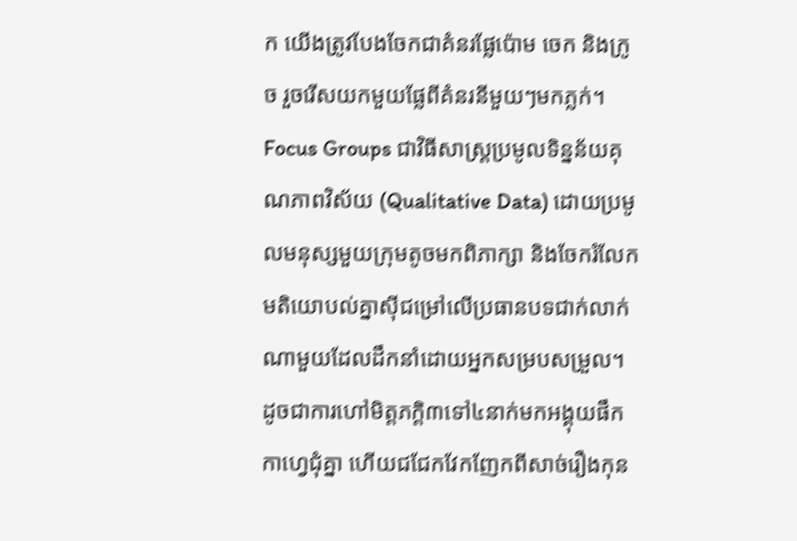ក យើងត្រូវបែងចែកជាគំនរផ្លែប៉ោម ចេក និងក្រូច រួចរើសយកមួយផ្លែពីគំនរនីមួយៗមកភ្លក់។
Focus Groups ជាវិធីសាស្ត្រប្រមូលទិន្នន័យគុណភាពវិស័យ (Qualitative Data) ដោយប្រមូលមនុស្សមួយក្រុមតូចមកពិភាក្សា និងចែករំលែកមតិយោបល់គ្នាស៊ីជម្រៅលើប្រធានបទជាក់លាក់ណាមួយដែលដឹកនាំដោយអ្នកសម្របសម្រួល។ ដូចជាការហៅមិត្តភក្តិ៣ទៅ៤នាក់មកអង្គុយផឹកកាហ្វេជុំគ្នា ហើយជជែកវែកញែកពីសាច់រឿងកុន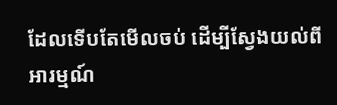ដែលទើបតែមើលចប់ ដើម្បីស្វែងយល់ពីអារម្មណ៍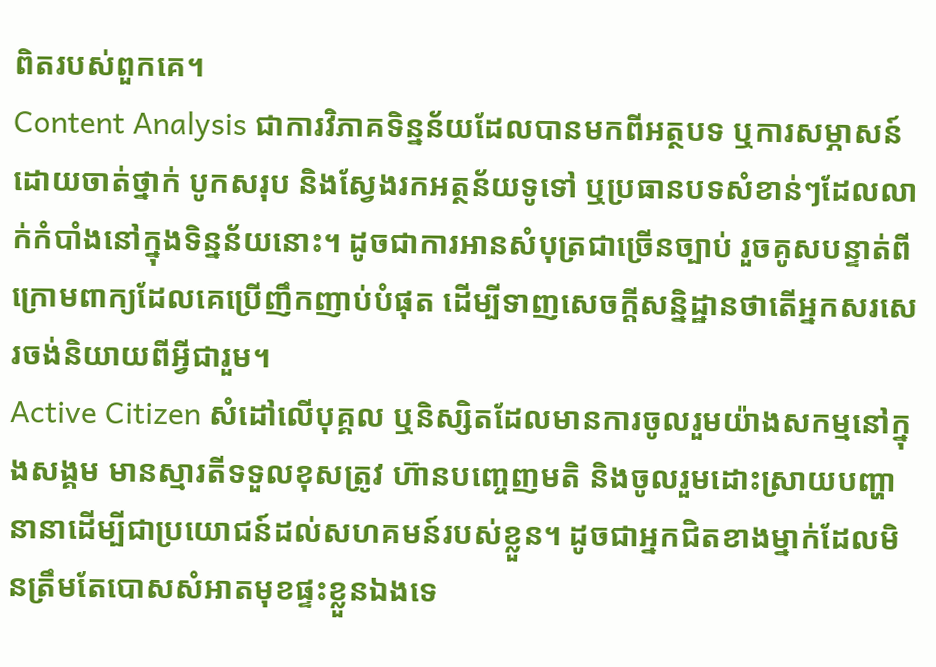ពិតរបស់ពួកគេ។
Content Analysis ជាការវិភាគទិន្នន័យដែលបានមកពីអត្ថបទ ឬការសម្ភាសន៍ ដោយចាត់ថ្នាក់ បូកសរុប និងស្វែងរកអត្ថន័យទូទៅ ឬប្រធានបទសំខាន់ៗដែលលាក់កំបាំងនៅក្នុងទិន្នន័យនោះ។ ដូចជាការអានសំបុត្រជាច្រើនច្បាប់ រួចគូសបន្ទាត់ពីក្រោមពាក្យដែលគេប្រើញឹកញាប់បំផុត ដើម្បីទាញសេចក្តីសន្និដ្ឋានថាតើអ្នកសរសេរចង់និយាយពីអ្វីជារួម។
Active Citizen សំដៅលើបុគ្គល ឬនិស្សិតដែលមានការចូលរួមយ៉ាងសកម្មនៅក្នុងសង្គម មានស្មារតីទទួលខុសត្រូវ ហ៊ានបញ្ចេញមតិ និងចូលរួមដោះស្រាយបញ្ហានានាដើម្បីជាប្រយោជន៍ដល់សហគមន៍របស់ខ្លួន។ ដូចជាអ្នកជិតខាងម្នាក់ដែលមិនត្រឹមតែបោសសំអាតមុខផ្ទះខ្លួនឯងទេ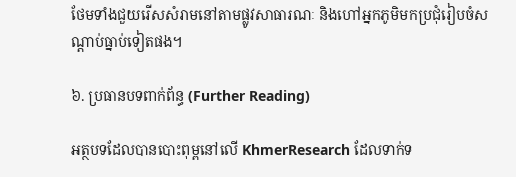ថែមទាំងជួយរើសសំរាមនៅតាមផ្លូវសាធារណៈ និងហៅអ្នកភូមិមកប្រជុំរៀបចំសណ្តាប់ធ្នាប់ទៀតផង។

៦. ប្រធានបទពាក់ព័ន្ធ (Further Reading)

អត្ថបទដែលបានបោះពុម្ពនៅលើ KhmerResearch ដែលទាក់ទ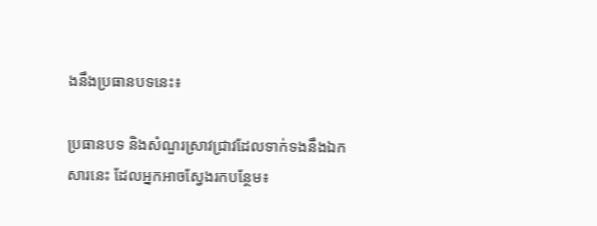ងនឹងប្រធានបទនេះ៖

ប្រធានបទ និងសំណួរស្រាវជ្រាវដែលទាក់ទងនឹងឯកសារនេះ ដែលអ្នកអាចស្វែងរកបន្ថែម៖